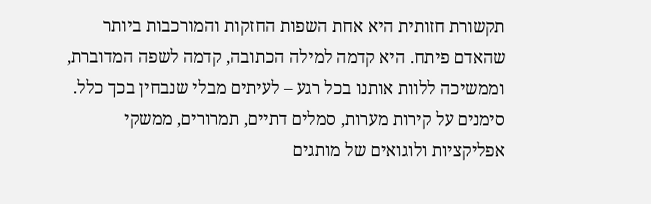תקשורת חזותית היא אחת השפות החזקות והמורכבות ביותר שהאדם פיתח. היא קדמה למילה הכתובה, קדמה לשפה המדוברת, וממשיכה ללוות אותנו בכל רגע – לעיתים מבלי שנבחין בכך כלל. סימנים על קירות מערות, סמלים דתיים, תמרורים, ממשקי אפליקציות ולוגואים של מותגים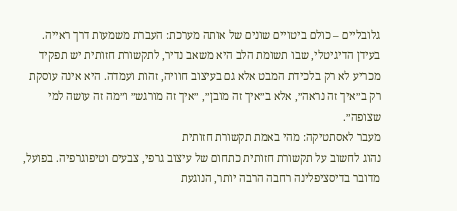גלובליים – כולם ביטויים שונים של אותה מערכת: העברת משמעות דרך ראייה.
בעידן הדיגיטלי, שבו תשומת הלב היא משאב נדיר, לתקשורת חזותית יש תפקיד מכריע לא רק בלכידת המבט אלא גם בעיצוב חוויה, זהות ועמדה. היא אינה עוסקת רק ב״איך זה נראה״, אלא ב״איך זה מובן״, ״איך זה מורגש״ ו״מה זה עושה למי שצופה״.
מעבר לאסתטיקה: מהי באמת תקשורת חזותית
נהוג לחשוב על תקשורת חזותית כתחום של עיצוב גרפי, צבעים וטיפוגרפיה. בפועל, מדובר בדיסציפלינה רחבה הרבה יותר, הנוגעת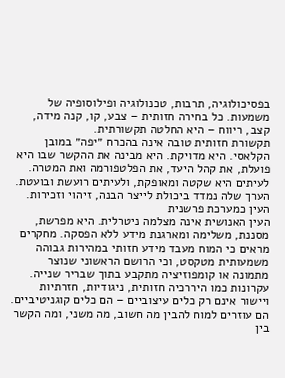בפסיכולוגיה, תרבות, טכנולוגיה ופילוסופיה של משמעות. כל בחירה חזותית – צבע, קו, קנה מידה, קצב, ריווח – היא החלטה תקשורתית.
תקשורת חזותית טובה אינה בהכרח ״יפה״ במובן הקלאסי. היא מדויקת. היא מבינה את ההקשר שבו היא פועלת, את קהל היעד, את הפלטפורמה ואת המטרה. לעיתים היא שקטה ומאופקת, ולעיתים רועשת ובועטת. הערך שלה נמדד ביכולת לייצר הבנה, זיהוי וזכירות.
העין כמערכת פרשנית
העין האנושית אינה מצלמה ניטרלית. היא מפרשת, מסננת, משלימה ומארגנת מידע ללא הפסקה. מחקרים מראים כי המוח מעבד מידע חזותי במהירות גבוהה משמעותית מטקסט, וכי הרושם הראשוני שנוצר מתמונה או קומפוזיציה מתקבע בתוך שבריר שנייה.
עקרונות כמו היררכיה חזותית, ניגודיות, חזרתיות ויישור אינם רק כלים עיצוביים – הם כלים קוגניטיביים. הם עוזרים למוח להבין מה חשוב, מה משני, ומה הקשר בין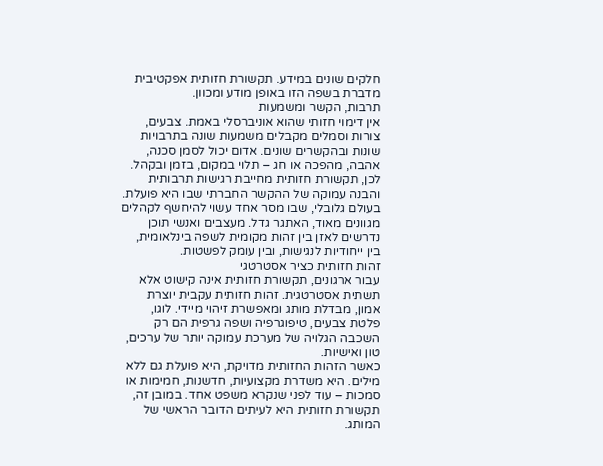חלקים שונים במידע. תקשורת חזותית אפקטיבית מדברת בשפה הזו באופן מודע ומכוון.
תרבות, הקשר ומשמעות
אין דימוי חזותי שהוא אוניברסלי באמת. צבעים, צורות וסמלים מקבלים משמעות שונה בתרבויות שונות ובהקשרים שונים. אדום יכול לסמן סכנה, אהבה, מהפכה או חג – תלוי במקום, בזמן ובקהל. לכן, תקשורת חזותית מחייבת רגישות תרבותית והבנה עמוקה של ההקשר החברתי שבו היא פועלת.
בעולם גלובלי, שבו מסר אחד עשוי להיחשף לקהלים מגוונים מאוד, האתגר גדל. מעצבים ואנשי תוכן נדרשים לאזן בין זהות מקומית לשפה בינלאומית, בין ייחודיות לנגישות, ובין עומק לפשטות.
זהות חזותית כציר אסטרטגי
עבור ארגונים, תקשורת חזותית אינה קישוט אלא תשתית אסטרטגית. זהות חזותית עקבית יוצרת אמון, מבדלת מותג ומאפשרת זיהוי מיידי. לוגו, פלטת צבעים, טיפוגרפיה ושפה גרפית הם רק השכבה הגלויה של מערכת עמוקה יותר של ערכים, טון ואישיות.
כאשר הזהות החזותית מדויקת, היא פועלת גם ללא מילים. היא משדרת מקצועיות, חדשנות, חמימות או סמכות – עוד לפני שנקרא משפט אחד. במובן זה, תקשורת חזותית היא לעיתים הדובר הראשי של המותג.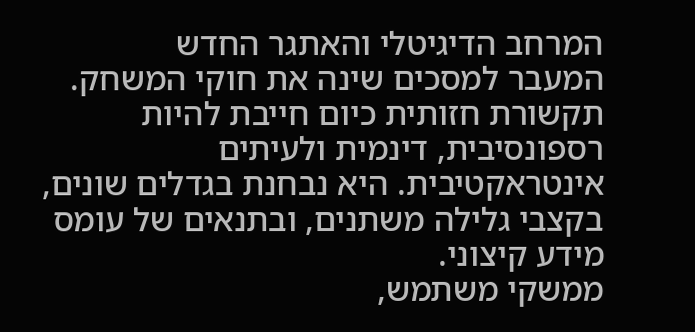המרחב הדיגיטלי והאתגר החדש
המעבר למסכים שינה את חוקי המשחק. תקשורת חזותית כיום חייבת להיות רספונסיבית, דינמית ולעיתים אינטראקטיבית. היא נבחנת בגדלים שונים, בקצבי גלילה משתנים, ובתנאים של עומס מידע קיצוני.
ממשקי משתמש,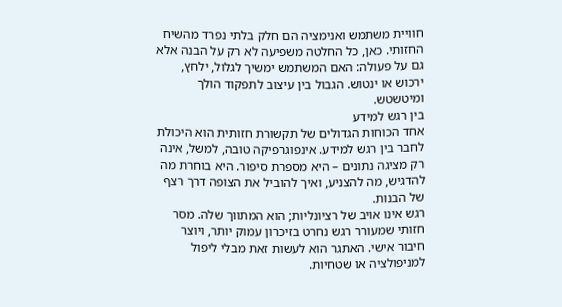חוויית משתמש ואנימציה הם חלק בלתי נפרד מהשיח החזותי. כאן, כל החלטה משפיעה לא רק על הבנה אלא גם על פעולה: האם המשתמש ימשיך לגלול, ילחץ, ירכוש או ינטוש. הגבול בין עיצוב לתפקוד הולך ומיטשטש.
בין רגש למידע
אחד הכוחות הגדולים של תקשורת חזותית הוא היכולת לחבר בין רגש למידע. אינפוגרפיקה טובה, למשל, אינה רק מציגה נתונים – היא מספרת סיפור. היא בוחרת מה להדגיש, מה להצניע, ואיך להוביל את הצופה דרך רצף של הבנות.
רגש אינו אויב של רציונליות; הוא המתווך שלה. מסר חזותי שמעורר רגש נחרט בזיכרון עמוק יותר, ויוצר חיבור אישי. האתגר הוא לעשות זאת מבלי ליפול למניפולציה או שטחיות.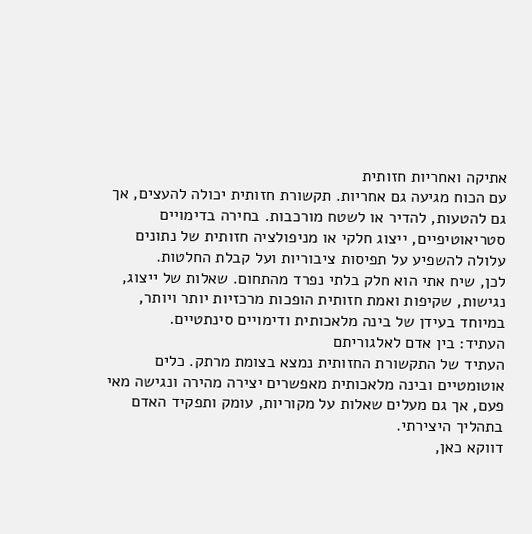אתיקה ואחריות חזותית
עם הכוח מגיעה גם אחריות. תקשורת חזותית יכולה להעצים, אך גם להטעות, להדיר או לשטח מורכבות. בחירה בדימויים סטריאוטיפיים, ייצוג חלקי או מניפולציה חזותית של נתונים עלולה להשפיע על תפיסות ציבוריות ועל קבלת החלטות.
לכן, שיח אתי הוא חלק בלתי נפרד מהתחום. שאלות של ייצוג, נגישות, שקיפות ואמת חזותית הופכות מרכזיות יותר ויותר, במיוחד בעידן של בינה מלאכותית ודימויים סינתטיים.
העתיד: בין אדם לאלגוריתם
העתיד של התקשורת החזותית נמצא בצומת מרתק. כלים אוטומטיים ובינה מלאכותית מאפשרים יצירה מהירה ונגישה מאי פעם, אך גם מעלים שאלות על מקוריות, עומק ותפקיד האדם בתהליך היצירתי.
דווקא כאן,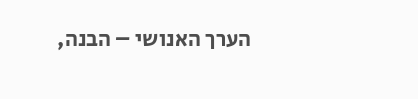הערך האנושי – הבנה,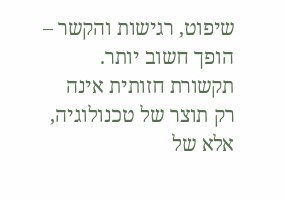שיפוט, רגישות והקשר – הופך חשוב יותר. תקשורת חזותית אינה רק תוצר של טכנולוגיה, אלא של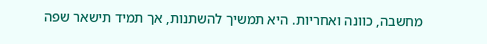מחשבה, כוונה ואחריות. היא תמשיך להשתנות, אך תמיד תישאר שפה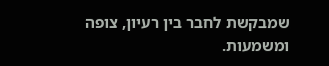שמבקשת לחבר בין רעיון, צופה ומשמעות.